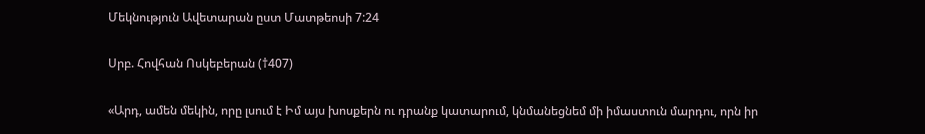Մեկնություն Ավետարան ըստ Մատթեոսի 7:24

Սրբ. Հովհան Ոսկեբերան (†407)

«Արդ, ամեն մեկին, որը լսում է Իմ այս խոսքերն ու դրանք կատարում, կնմանեցնեմ մի իմաստուն մարդու, որն իր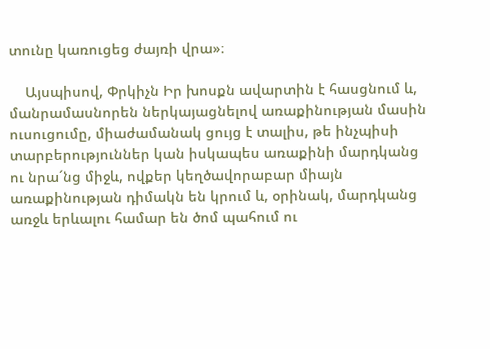տունը կառուցեց ժայռի վրա»։

    Այսպիսով, Փրկիչն Իր խոսքն ավարտին է հասցնում և, մանրամասնորեն ներկայացնելով առաքինության մասին ուսուցումը, միաժամանակ ցույց է տալիս, թե ինչպիսի տարբերություններ կան իսկապես առաքինի մարդկանց ու նրա´նց միջև, ովքեր կեղծավորաբար միայն առաքինության դիմակն են կրում և, օրինակ, մարդկանց առջև երևալու համար են ծոմ պահում ու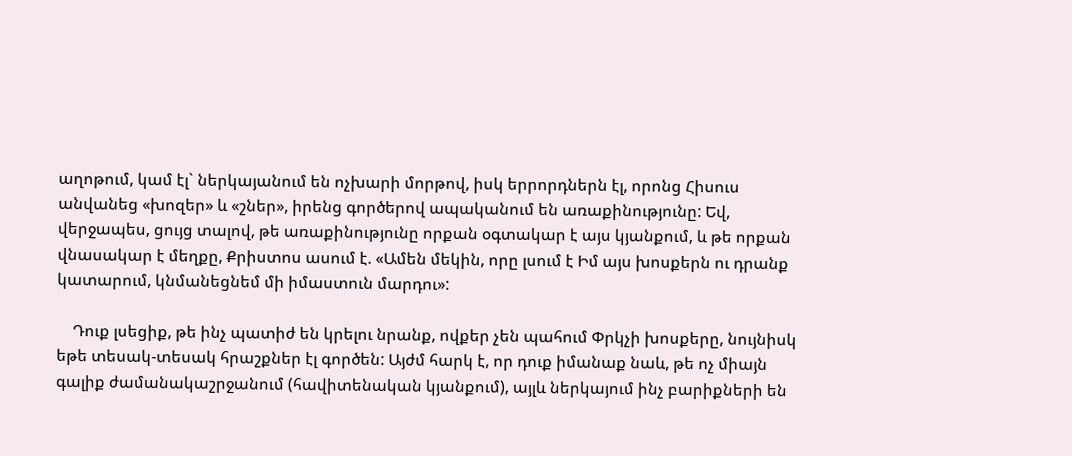աղոթում, կամ էլ` ներկայանում են ոչխարի մորթով, իսկ երրորդներն էլ, որոնց Հիսուս անվանեց «խոզեր» և «շներ», իրենց գործերով ապականում են առաքինությունը: Եվ, վերջապես, ցույց տալով, թե առաքինությունը որքան օգտակար է այս կյանքում, և թե որքան վնասակար է մեղքը, Քրիստոս ասում է. «Ամեն մեկին, որը լսում է Իմ այս խոսքերն ու դրանք կատարում, կնմանեցնեմ մի իմաստուն մարդու»:

    Դուք լսեցիք, թե ինչ պատիժ են կրելու նրանք, ովքեր չեն պահում Փրկչի խոսքերը, նույնիսկ եթե տեսակ-տեսակ հրաշքներ էլ գործեն: Այժմ հարկ է, որ դուք իմանաք նաև, թե ոչ միայն գալիք ժամանակաշրջանում (հավիտենական կյանքում), այլև ներկայում ինչ բարիքների են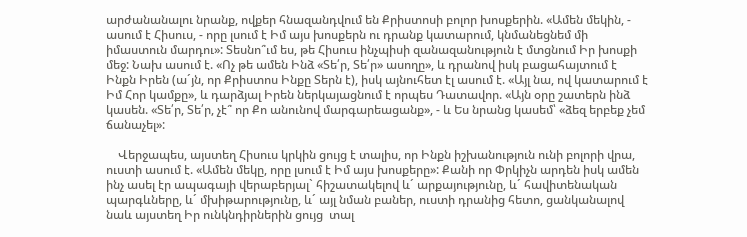արժանանալու նրանք, ովքեր հնազանդվում են Քրիստոսի բոլոր խոսքերին. «Ամեն մեկին, - ասում է Հիսուս, - որը լսում է Իմ այս խոսքերն ու դրանք կատարում, կնմանեցնեմ մի իմաստուն մարդու»: Տեսնո՞ւմ ես, թե Հիսուս ինչպիսի զանազանություն է մտցնում Իր խոսքի մեջ: Նախ ասում է. «Ոչ թե ամեն Ինձ «Տե՛ր, Տե՛ր» ասողը», և դրանով իսկ բացահայտում է Ինքն Իրեն (ա´յն, որ Քրիստոս Ինքը Տերն է), իսկ այնուհետ էլ ասում է. «Այլ նա, ով կատարում է Իմ Հոր կամքը», և դարձյալ Իրեն ներկայացնում է որպես Դատավոր. «Այն օրը շատերն ինձ կասեն. «Տե՛ր, Տե՛ր, չէ՞ որ Քո անունով մարգարեացանք», - և Ես նրանց կասեմ՝ «ձեզ երբեք չեմ ճանաչել»:

    Վերջապես, այստեղ Հիսուս կրկին ցույց է տալիս, որ Ինքն իշխանություն ունի բոլորի վրա, ուստի ասում է. «Ամեն մեկը, որը լսում է Իմ այս խոսքերը»: Քանի որ Փրկիչն արդեն իսկ ամեն ինչ ասել էր ապագայի վերաբերյալ` հիշատակելով և´ արքայությունը, և´ հավիտենական պարգևները, և´ մխիթարությունը, և´ այլ նման բաներ, ուստի դրանից հետո, ցանկանալով նաև այստեղ Իր ունկնդիրներին ցույց  տալ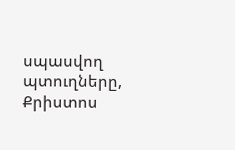սպասվող պտուղները, Քրիստոս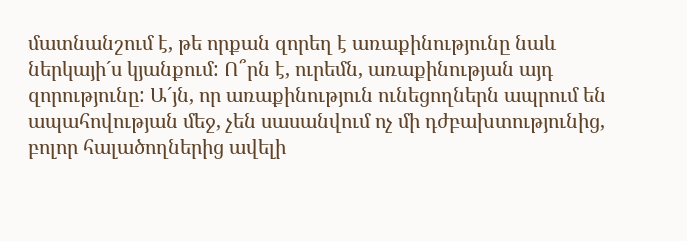մատնանշում է, թե որքան զորեղ է առաքինությունը նաև ներկայի´ս կյանքում: Ո՞րն է, ուրեմն, առաքինության այդ զորությունը: Ա´յն, որ առաքինություն ունեցողներն ապրում են ապահովության մեջ, չեն սասանվում ոչ մի դժբախտությունից, բոլոր հալածողներից ավելի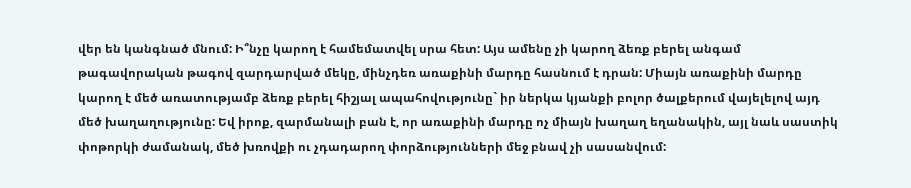վեր են կանգնած մնում: Ի՞նչը կարող է համեմատվել սրա հետ: Այս ամենը չի կարող ձեռք բերել անգամ թագավորական թագով զարդարված մեկը, մինչդեռ առաքինի մարդը հասնում է դրան: Միայն առաքինի մարդը կարող է մեծ առատությամբ ձեռք բերել հիշյալ ապահովությունը` իր ներկա կյանքի բոլոր ծալքերում վայելելով այդ մեծ խաղաղությունը: Եվ իրոք, զարմանալի բան է, որ առաքինի մարդը ոչ միայն խաղաղ եղանակին, այլ նաև սաստիկ փոթորկի ժամանակ, մեծ խռովքի ու չդադարող փորձությունների մեջ բնավ չի սասանվում: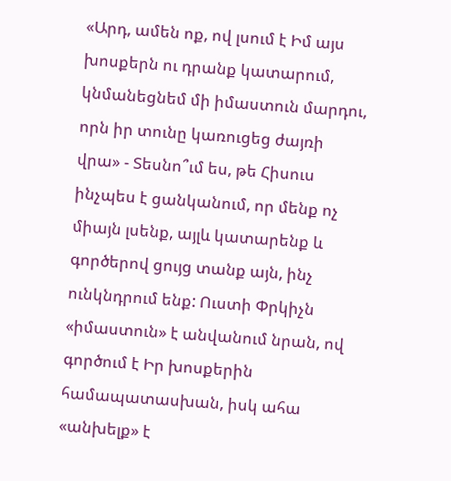«Արդ, ամեն ոք, ով լսում է Իմ այս խոսքերն ու դրանք կատարում, կնմանեցնեմ մի իմաստուն մարդու, որն իր տունը կառուցեց ժայռի վրա» - Տեսնո՞ւմ ես, թե Հիսուս ինչպես է ցանկանում, որ մենք ոչ միայն լսենք, այլև կատարենք և գործերով ցույց տանք այն, ինչ ունկնդրում ենք: Ուստի Փրկիչն «իմաստուն» է անվանում նրան, ով գործում է Իր խոսքերին համապատասխան, իսկ ահա «անխելք» է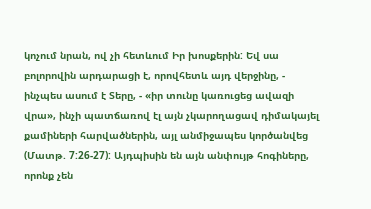կոչում նրան, ով չի հետևում Իր խոսքերին: Եվ սա բոլորովին արդարացի է, որովհետև այդ վերջինը, - ինչպես ասում է Տերը, - «իր տունը կառուցեց ավազի վրա», ինչի պատճառով էլ այն չկարողացավ դիմակայել քամիների հարվածներին, այլ անմիջապես կործանվեց (Մատթ. 7:26-27): Այդպիսին են այն անփույթ հոգիները, որոնք չեն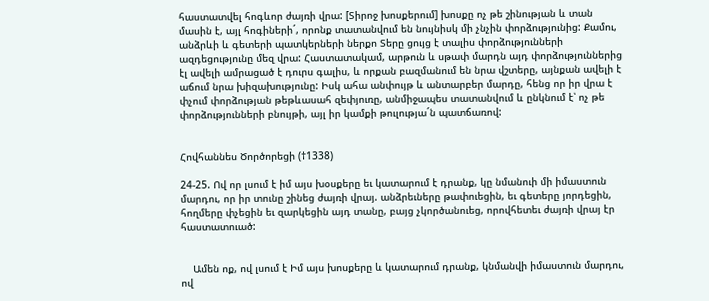հաստատվել հոգևոր ժայռի վրա: [Տիրոջ խոսքերում] խոսքը ոչ թե շինության և տան մասին է, այլ հոգիների´, որոնք տատանվում են նույնիսկ մի չնչին փորձությունից: Քամու, անձրևի և գետերի պատկերների ներքո Տերը ցույց է տալիս փորձությունների ազդեցությունը մեզ վրա: Հաստատակամ, արթուն և սթափ մարդն այդ փորձություններից էլ ավելի ամրացած է դուրս գալիս, և որքան բազմանում են նրա վշտերը, այնքան ավելի է աճում նրա խիզախությունը: Իսկ ահա անփույթ և անտարբեր մարդը, հենց որ իր վրա է փչում փորձության թեթևասահ զեփյուռը, անմիջապես տատանվում և ընկնում է՝ ոչ թե փորձությունների բնույթի, այլ իր կամքի թուլությա´ն պատճառով:


Հովհաննես Ծործորեցի (†1338)

24-25. Ով որ լսում է իմ այս խօսքերը եւ կատարում է դրանք, կը նմանուի մի իմաստուն մարդու, որ իր տունը շինեց ժայռի վրայ. անձրեւները թափուեցին, եւ գետերը յորդեցին, հողմերը փչեցին եւ զարկեցին այդ տանը, բայց չկործանուեց, որովհետեւ ժայռի վրայ էր հաստատուած:


    Ամեն ոք, ով լսում է Իմ այս խոսքերը և կատարում դրանք, կնմանվի իմաստուն մարդու, ով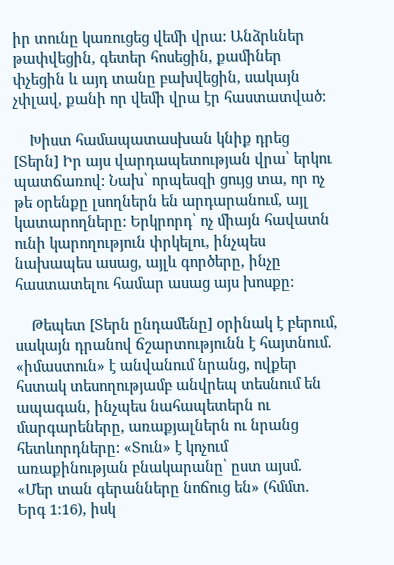իր տունը կառուցեց վեմի վրա: Անձրևներ թափվեցին, գետեր հոսեցին, քամիներ փչեցին և այդ տանը բախվեցին, սակայն չփլավ, քանի որ վեմի վրա էր հաստատված:

    Խիստ համապատասխան կնիք դրեց [Տերն] Իր այս վարդապետության վրա՝ երկու պատճառով: Նախ՝ որպեսզի ցույց տա, որ ոչ թե օրենքը լսողներն են արդարանում, այլ կատարողները: Երկրորդ՝ ոչ միայն հավատն ունի կարողություն փրկելու, ինչպես նախապես ասաց, այլև գործերը, ինչը հաստատելու համար ասաց այս խոսքը:

    Թեպետ [Տերն ընդամենը] օրինակ է բերում, սակայն դրանով ճշարտությունն է հայտնում. «իմաստուն» է անվանում նրանց, ովքեր հստակ տեսողությամբ անվրեպ տեսնում են ապագան, ինչպես նահապետերն ու մարգարեները, առաքյալներն ու նրանց հետևորդները: «Տուն» է կոչում առաքինության բնակարանը՝ ըստ այսմ. «Մեր տան գերանները նոճուց են» (հմմտ. Երգ 1։16), իսկ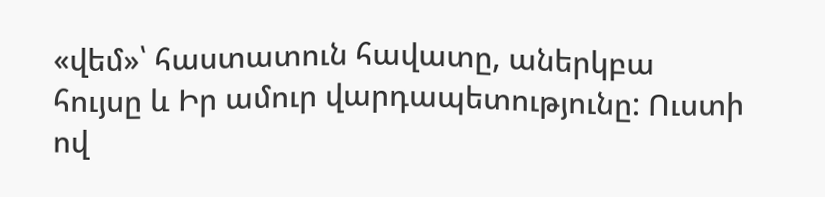«վեմ»՝ հաստատուն հավատը, աներկբա հույսը և Իր ամուր վարդապետությունը: Ուստի ով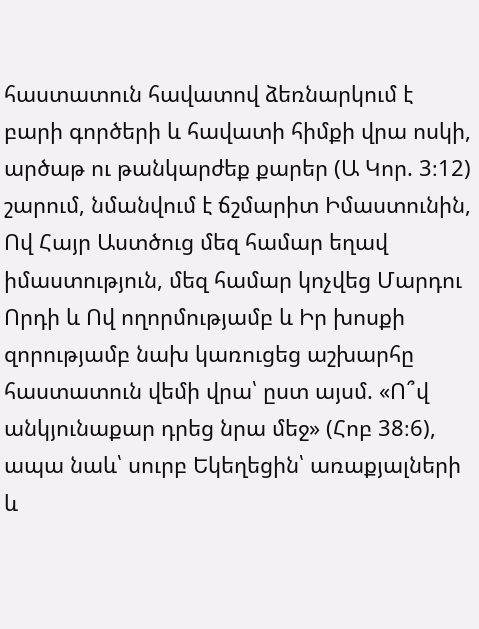հաստատուն հավատով ձեռնարկում է բարի գործերի և հավատի հիմքի վրա ոսկի, արծաթ ու թանկարժեք քարեր (Ա Կոր. 3։12) շարում, նմանվում է ճշմարիտ Իմաստունին, Ով Հայր Աստծուց մեզ համար եղավ իմաստություն, մեզ համար կոչվեց Մարդու Որդի և Ով ողորմությամբ և Իր խոսքի զորությամբ նախ կառուցեց աշխարհը հաստատուն վեմի վրա՝ ըստ այսմ. «Ո՞վ անկյունաքար դրեց նրա մեջ» (Հոբ 38։6), ապա նաև՝ սուրբ Եկեղեցին՝ առաքյալների և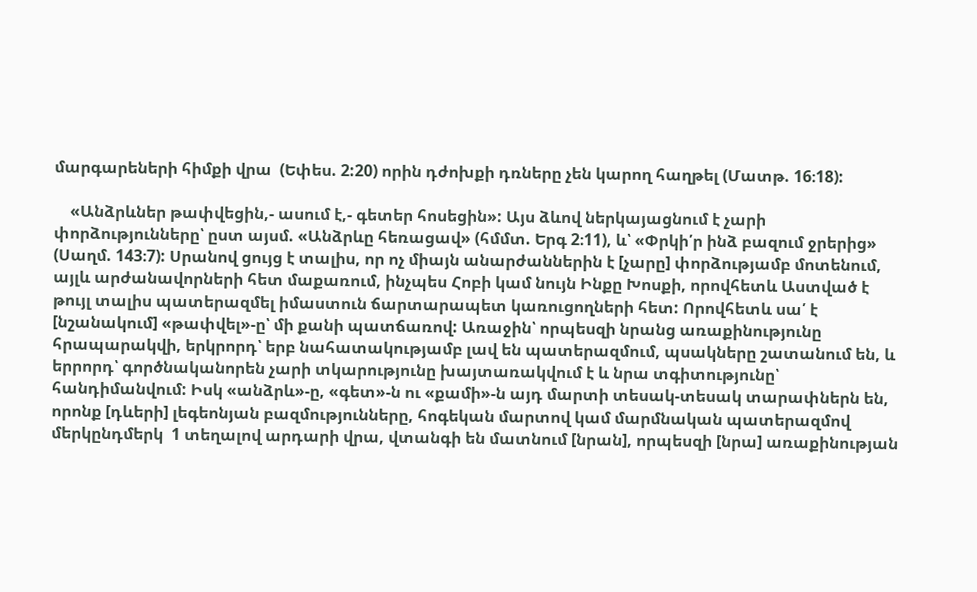մարգարեների հիմքի վրա  (Եփես. 2:20) որին դժոխքի դռները չեն կարող հաղթել (Մատթ. 16։18):

    «Անձրևներ թափվեցին,- ասում է,- գետեր հոսեցին»: Այս ձևով ներկայացնում է չարի փորձությունները՝ ըստ այսմ. «Անձրևը հեռացավ» (հմմտ. Երգ 2։11), և՝ «Փրկի՛ր ինձ բազում ջրերից» (Սաղմ. 143։7): Սրանով ցույց է տալիս, որ ոչ միայն անարժաններին է [չարը] փորձությամբ մոտենում, այլև արժանավորների հետ մաքառում, ինչպես Հոբի կամ նույն Ինքը Խոսքի, որովհետև Աստված է թույլ տալիս պատերազմել իմաստուն ճարտարապետ կառուցողների հետ: Որովհետև սա՛ է [նշանակում] «թափվել»-ը՝ մի քանի պատճառով: Առաջին՝ որպեսզի նրանց առաքինությունը հրապարակվի, երկրորդ՝ երբ նահատակությամբ լավ են պատերազմում, պսակները շատանում են, և երրորդ՝ գործնականորեն չարի տկարությունը խայտառակվում է և նրա տգիտությունը՝ հանդիմանվում: Իսկ «անձրև»-ը, «գետ»-ն ու «քամի»-ն այդ մարտի տեսակ-տեսակ տարափներն են, որոնք [դևերի] լեգեոնյան բազմությունները, հոգեկան մարտով կամ մարմնական պատերազմով մերկընդմերկ  1 տեղալով արդարի վրա, վտանգի են մատնում [նրան], որպեսզի [նրա] առաքինության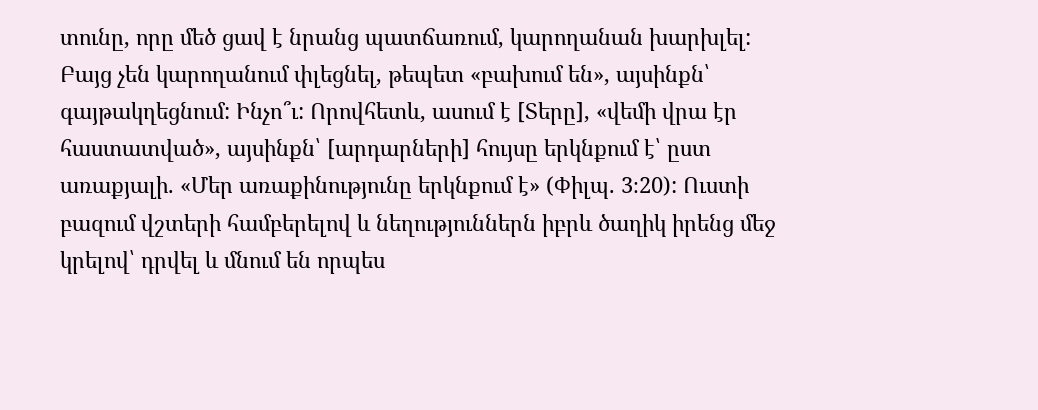տունը, որը մեծ ցավ է նրանց պատճառում, կարողանան խարխլել: Բայց չեն կարողանում փլեցնել, թեպետ «բախում են», այսինքն՝ գայթակղեցնում: Ինչո՞ւ: Որովհետև, ասում է [Տերը], «վեմի վրա էր հաստատված», այսինքն՝ [արդարների] հույսը երկնքում է՝ ըստ առաքյալի. «Մեր առաքինությունը երկնքում է» (Փիլպ. 3։20): Ուստի բազում վշտերի համբերելով և նեղություններն իբրև ծաղիկ իրենց մեջ կրելով՝ դրվել և մնում են որպես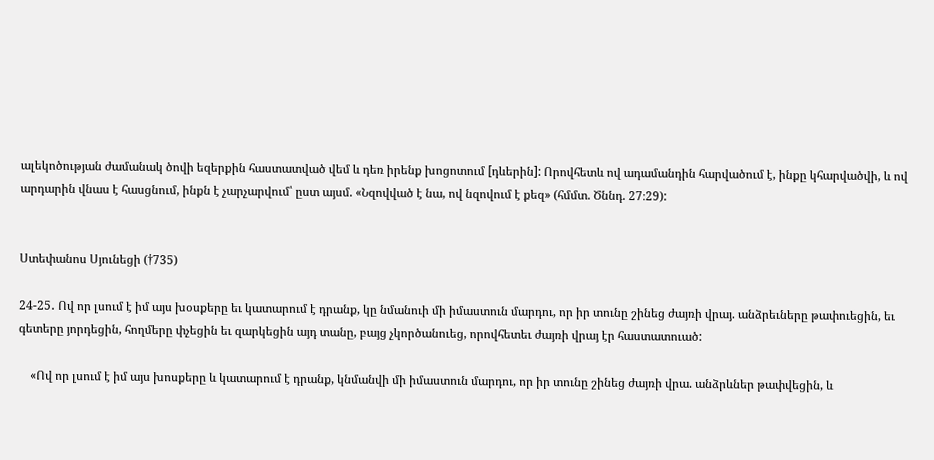ալեկոծության ժամանակ ծովի եզերքին հաստատված վեմ և դեռ իրենք խոցոտում [դևերին]: Որովհետև ով ադամանդին հարվածում է, ինքը կհարվածվի, և ով արդարին վնաս է հասցնում, ինքն է չարչարվում՝ ըստ այսմ. «Նզովված է նա, ով նզովում է քեզ» (հմմտ. Ծննդ. 27։29):


Ստեփանոս Սյունեցի (†735)

24-25․ Ով որ լսում է իմ այս խօսքերը եւ կատարում է դրանք, կը նմանուի մի իմաստուն մարդու, որ իր տունը շինեց ժայռի վրայ. անձրեւները թափուեցին, եւ գետերը յորդեցին, հողմերը փչեցին եւ զարկեցին այդ տանը, բայց չկործանուեց, որովհետեւ ժայռի վրայ էր հաստատուած:

    «Ով որ լսում է իմ այս խոսքերը և կատարում է դրանք, կնմանվի մի իմաստուն մարդու, որ իր տունը շինեց ժայռի վրա. անձրևներ թափվեցին, և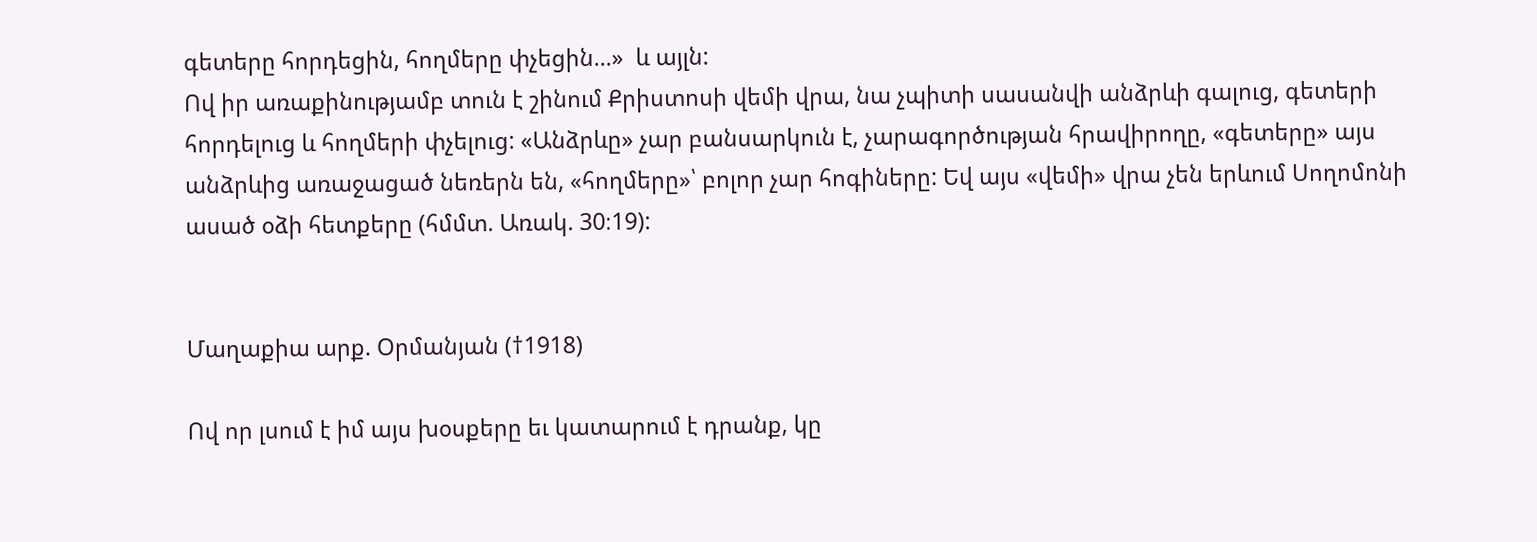գետերը հորդեցին, հողմերը փչեցին...»  և այլն:
Ով իր առաքինությամբ տուն է շինում Քրիստոսի վեմի վրա, նա չպիտի սասանվի անձրևի գալուց, գետերի հորդելուց և հողմերի փչելուց: «Անձրևը» չար բանսարկուն է, չարագործության հրավիրողը, «գետերը» այս անձրևից առաջացած նեռերն են, «հողմերը»՝ բոլոր չար հոգիները: Եվ այս «վեմի» վրա չեն երևում Սողոմոնի ասած օձի հետքերը (հմմտ. Առակ. 30։19):


Մաղաքիա արք. Օրմանյան (†1918)

Ով որ լսում է իմ այս խօսքերը եւ կատարում է դրանք, կը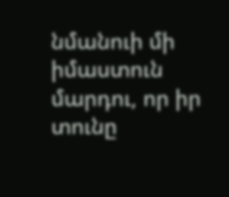նմանուի մի իմաստուն մարդու, որ իր տունը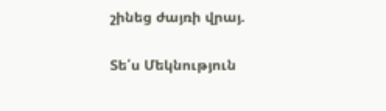շինեց ժայռի վրայ.

Տե՛ս Մեկնություն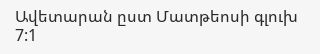Ավետարան ըստ Մատթեոսի գլուխ 7:1